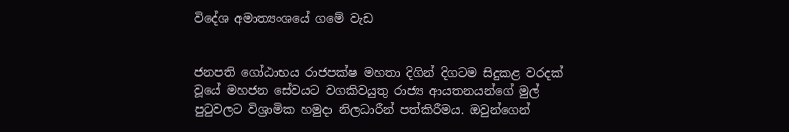විදේශ අමාත්‍යංශයේ ගමේ වැඩ


ජනපති ගෝඨාභය රාජපක්ෂ මහතා දිගින් දිගටම සිදුකළ වරදක් වූයේ මහජන සේවයට වගකිවයුතු රාජ්‍ය ආයතනයන්ගේ මුල් පුටුවලට විශ්‍රාමික හමුදා නිලධාරීන් පත්කිරීමය. ඔවුන්ගෙන්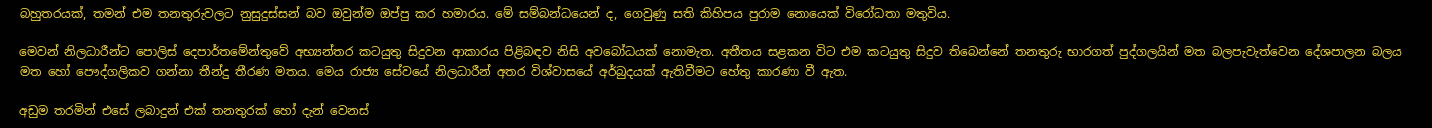බහුතරයක්, තමන් එම තනතුරුවලට නුසුදුස්සන් බව ඔවුන්ම ඔප්පු කර හමාරය. මේ සම්බන්ධයෙන් ද, ගෙවුණු සති කිහිපය පුරාම නොයෙක් විරෝධතා මතුවිය.

මෙවන් නිලධාරීන්ට පොලිස් දෙපාර්තමේන්තුවේ අභ්‍යන්තර කටයුතු සිදුවන ආකාරය පිළිබඳව නිසි අවබෝධයක් නොමැත. අතීතය සළකන විට එම කටයුතු සිදුව තිබෙන්නේ තනතුරු භාරගත් පුද්ගලයින් මත බලපැවැත්වෙන දේශපාලන බලය මත හෝ පෞද්ගලිකව ගන්නා තීන්දු තීරණ මතය. මෙය රාජ්‍ය සේවයේ නිලධාරීන් අතර විශ්වාසයේ අර්බුදයක් ඇතිවීමට හේතු කාරණා වී ඇත.

අඩුම තරමින් එසේ ලබාදුන් එක් තනතුරක් හෝ දැන් වෙනස්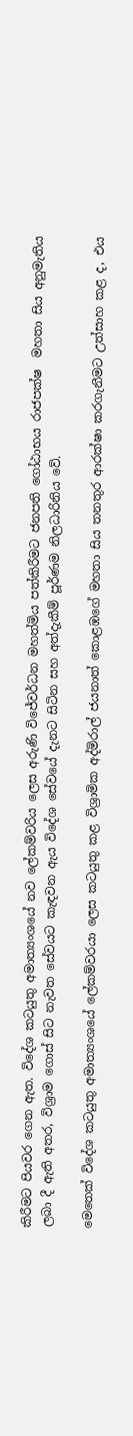කිරීමට පියවර ගෙන ඇත. විදේශ කටයුතු අමාත්‍යංශයේ නව ලේකම්වරිය ලෙස අරුණි විජේවර්ධන මහත්මිය පත්කිරීමට ජනපති ගෝඨාභය රාජපක්ෂ  මහතා සිය අනුමැතිය ලබා දී ඇති අතර, විශ්‍රාම ගොස් සිට නැවත සේවයට කැඳවන ඇය විදේශ සේවයේ දැනට සිටින සහ අත්දැකීම් පූර්ණම නිලධාරිනිය වේ.

මෙතෙක් විදේශ කටයුතු අමාත්‍යංශයේ ලේකම්වරයා ලෙස කටයුතු කළ විශ්‍රාමික අද්මිරාල් ජයනාත් කොළඹගේ මහතා සිය තනතුර ආරක්ෂා කරගැනීමට උත්සාහ කළ ද, එය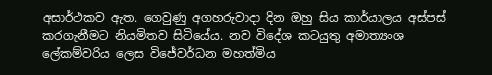අසාර්ථකව ඇත. ගෙවුණු අගහරුවාදා දින ඔහු සිය කාර්යාලය අස්පස් කරගැනීමට නියමිතව සිටියේය. නව විදේශ කටයුතු අමාත්‍යංශ ලේකම්වරිය ලෙස විජේවර්ධන මහත්මිය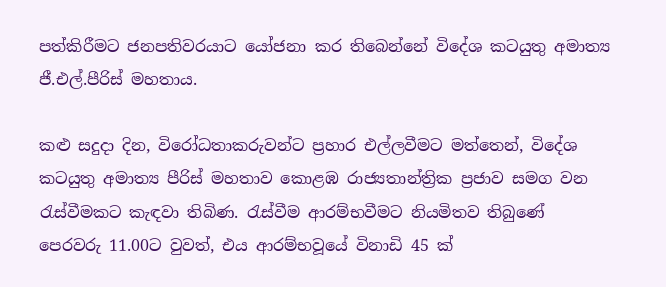පත්කිරීමට ජනපතිවරයාට යෝජනා කර තිබෙන්නේ විදේශ කටයුතු අමාත්‍ය ජී.එල්.පීරිස් මහතාය.

කළු සදුදා දින, විරෝධතාකරුවන්ට ප්‍රහාර එල්ලවීමට මත්තෙන්, විදේශ කටයුතු අමාත්‍ය පීරිස් මහතාව කොළඹ රාජ්‍යතාන්ත්‍රික ප්‍රජාව සමග වන රැස්වීමකට කැඳවා තිබිණ. රැස්වීම ආරම්භවීමට නියමිතව තිබුණේ පෙරවරු 11.00ට වුවත්, එය ආරම්භවූයේ විනාඩි 45 ක්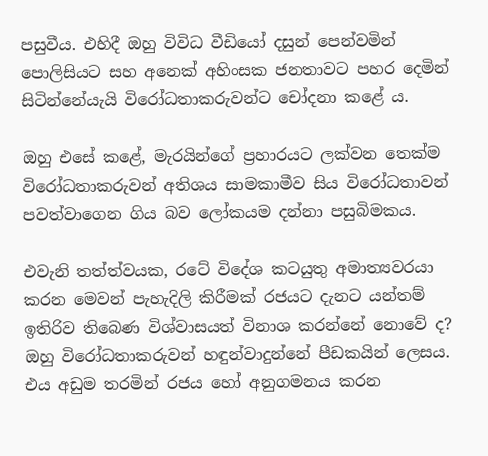පසුවීය. එහිදී ඔහු විවිධ වීඩියෝ දසුන් පෙන්වමින් පොලිසියට සහ අනෙක් අහිංසක ජනතාවට පහර දෙමින් සිටින්නේයැයි විරෝධතාකරුවන්ට චෝදනා කළේ ය.

ඔහු එසේ කළේ, මැරයින්ගේ ප්‍රහාරයට ලක්වන තෙක්ම විරෝධතාකරුවන් අතිශය සාමකාමීව සිය විරෝධතාවන් පවත්වාගෙන ගිය බව ලෝකයම දන්නා පසුබිමකය.

එවැනි තත්ත්වයක, රටේ විදේශ කටයුතු අමාත්‍යවරයා කරන මෙවන් පැහැදිලි කිරීමක් රජයට දැනට යන්තම් ඉතිරිව තිබෙණ විශ්වාසයත් විනාශ කරන්නේ නොවේ ද? ඔහු විරෝධතාකරුවන් හඳුන්වාදුන්නේ පීඩකයින් ලෙසය. එය අඩුම තරමින් රජය හෝ අනුගමනය කරන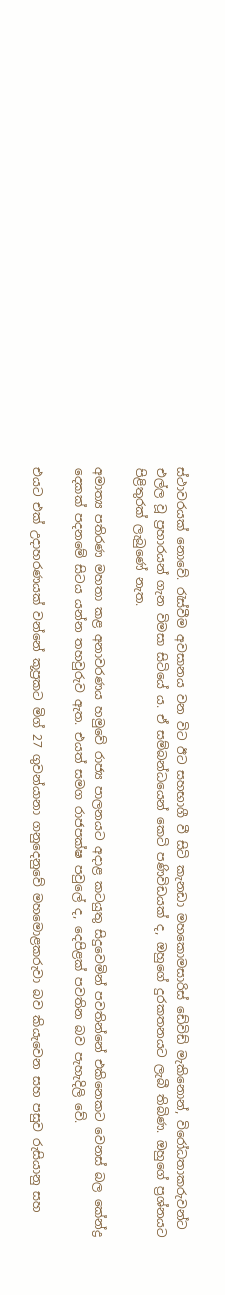ස්ථාවරයක් නොවේ. රැස්වීම අවසානය වන විට ඊට සහභාගී වී සිටි කැනඩා මහකොමසාරිස් ඩේවිඩ් මැකිනොන්, විරෝධතාකරුවන්ට එල්ල වූ ප්‍රහාරයන් ගැන විමසා සිටියේ ය. ඒ සම්බන්ධයෙන් කෙටි පණිවිඩයක් ද, ඔහුගේ දුරකතනයට ලැබී තිබිණ. ඔහුගේ ප්‍රශ්නයට පිළිතුරක් ලැබුණේ නැත.

අමාත්‍ය පතිරණ මහතා කළ අනාවරණය හමුවේ රාජ්‍ය පාලනයට අදාළ කටයුතු සිදුවෙමින් පවතින්නේ එකිනෙකට වෙනස් බල කේන්ද්‍ර දෙකක් පදනමේ සිටය යන්න තහවුරුව ඇත. එයත් සමග රාජපක්ෂ පවුලේ ද, දෙපිළක් පවතින බව පැහැදිලි වේ.

එයට එක් උදාහරණයක් වන්නේ කූප්‍රකට මිග් 27 ගුවන්යානා ගනුදෙනුවේ මහමොළකරුවා බව කියැවෙන සහ පසුව රුසියානු සහ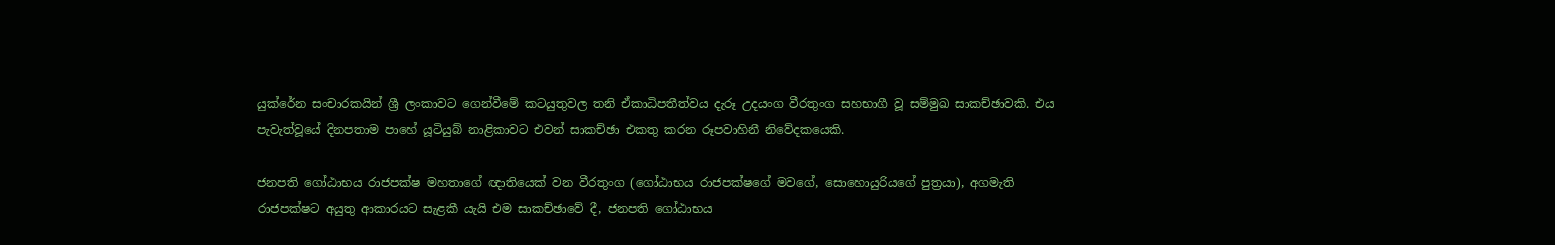යුක්රේන සංචාරකයින් ශ්‍රී ලංකාවට ගෙන්වීමේ කටයුතුවල තනි ඒකාධිපතීත්වය දැරූ උදයංග වීරතුංග සහභාගී වූ සම්මුඛ සාකච්ඡාවකි. එය පැවැත්වූයේ දිනපතාම පාහේ යූටියුබ් නාළිකාවට එවන් සාකච්ඡා එකතු කරන රූපවාහිනී නිවේදකයෙකි.

ජනපති ගෝඨාභය රාජපක්ෂ මහතාගේ ඥාතියෙක් වන වීරතුංග (ගෝඨාභය රාජපක්ෂගේ මවගේ, සොහොයුරියගේ පුත්‍රයා), අගමැති රාජපක්ෂට අයුතු ආකාරයට සැළකී යැයි එම සාකච්ඡාවේ දී, ජනපති ගෝඨාභය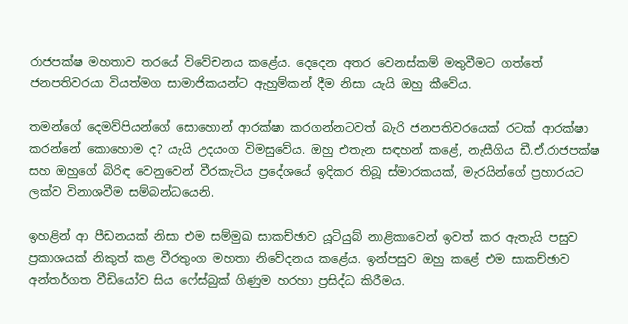රාජපක්ෂ මහතාව තරයේ විවේචනය කළේය. දෙදෙන අතර වෙනස්කම් මතුවීමට ගත්තේ ජනපතිවරයා වියත්මග සාමාජිකයන්ට ඇහුම්කන් දීම නිසා යැයි ඔහු කීවේය.

තමන්ගේ දෙමව්පියන්ගේ සොහොන් ආරක්ෂා කරගන්නටවත් බැරි ජනපතිවරයෙක් රටක් ආරක්ෂා කරන්නේ කොහොම ද? යැයි උදයංග විමසුවේය. ඔහු එතැන සඳහන් කළේ, නැසීගිය ඩී.ඒ.රාජපක්ෂ සහ ඔහුගේ බිරිඳ වෙනුවෙන් වීරකැටිය ප්‍රදේශයේ ඉදිකර තිබූ ස්මාරකයක්, මැරයින්ගේ ප්‍රහාරයට ලක්ව විනාශවීම සම්බන්ධයෙනි.

ඉහළින් ආ පීඩනයක් නිසා එම සම්මුඛ සාකච්ඡාව යූටියුබ් නාළිකාවෙන් ඉවත් කර ඇතැයි පසුව ප්‍රකාශයක් නිකුත් කළ වීරතුංග මහතා නිවේදනය කළේය. ඉන්පසුව ඔහු කළේ එම සාකච්ඡාව අන්තර්ගත වීඩියෝව සිය ෆේස්බුක් ගිණුම හරහා ප්‍රසිද්ධ කිරීමය.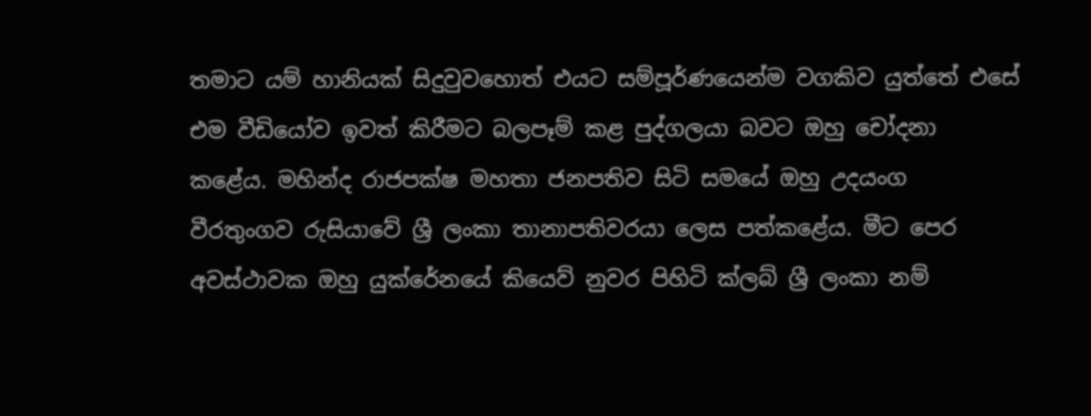තමාට යම් හානියක් සිදුවුවහොත් එයට සම්පූර්ණයෙන්ම වගකිව යුත්තේ එසේ එම වීඩියෝව ඉවත් කිරීමට බලපෑම් කළ පුද්ගලයා බවට ඔහු චෝදනා කළේය. මහින්ද රාජපක්ෂ මහතා ජනපතිව සිටි සමයේ ඔහු උදයංග වීරතුංගව රුසියාවේ ශ්‍රී ලංකා තානාපතිවරයා ලෙස පත්කළේය. මීට පෙර අවස්ථාවක ඔහු යුක්රේනයේ කියෙව් නුවර පිහිටි ක්ලබ් ශ්‍රී ලංකා නම්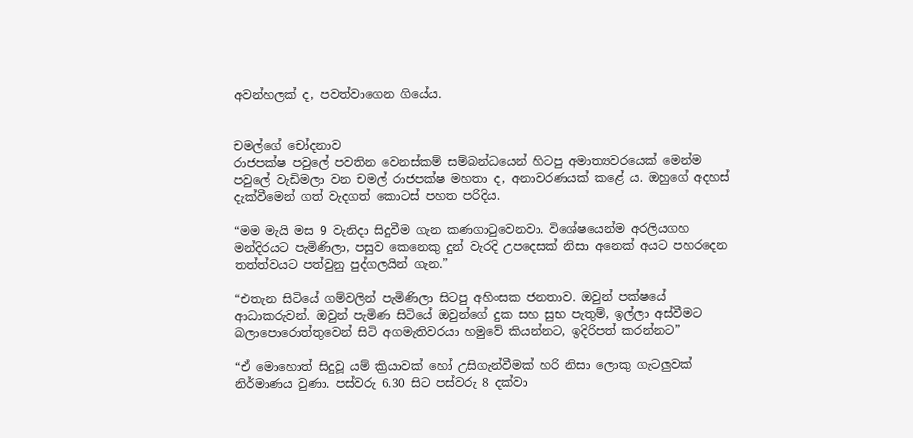අවන්හලක් ද, පවත්වාගෙන ගියේය.


චමල්ගේ චෝදනාව
රාජපක්ෂ පවුලේ පවතින වෙනස්කම් සම්බන්ධයෙන් හිටපු අමාත්‍යවරයෙක් මෙන්ම පවුලේ වැඩිමලා වන චමල් රාජපක්ෂ මහතා ද, අනාවරණයක් කළේ ය. ඔහුගේ අදහස් දැක්වීමෙන් ගත් වැදගත් කොටස් පහත පරිදිය.

“මම මැයි මස 9 වැනිදා සිදුවීම ගැන කණගාටුවෙනවා. විශේෂයෙන්ම අරලියගහ මන්දිරයට පැමිණිලා, පසුව කෙනෙකු දුන් වැරදි උපදෙසක් නිසා අනෙක් අයට පහරදෙන තත්ත්වයට පත්වුනු පුද්ගලයින් ගැන.”

“එතැන සිටියේ ගම්වලින් පැමිණිලා සිටපු අහිංසක ජනතාව. ඔවුන් පක්ෂයේ ආධාකරුවන්. ඔවුන් පැමිණ සිටියේ ඔවුන්ගේ දුක සහ සුභ පැතුම්, ඉල්ලා අස්වීමට බලාපොරොත්තුවෙන් සිටි අගමැතිවරයා හමුවේ කියන්නට, ඉදිරිපත් කරන්නට”

“ඒ මොහොත් සිදුවූ යම් ක්‍රියාවක් හෝ උසිගැන්වීමක් හරි නිසා ලොකු ගැටලුවක් නිර්මාණය වුණා. පස්වරු 6.30 සිට පස්වරු 8 දක්වා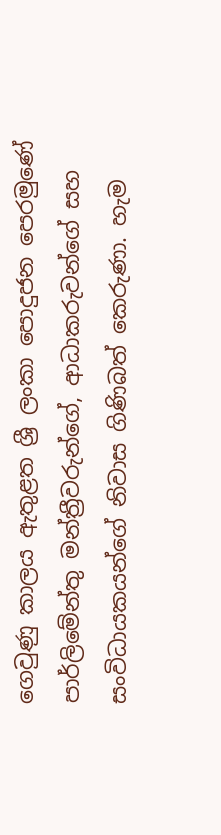ගෙවුණු කාලය ඇතුළත ශ්‍රී ලංකා පොදුජන පෙරමුණේ පාර්ලිමේන්තු මන්ත්‍රීවරුන්ගේ, ආධාකරුවන්ගේ සහ සංවිධායකයන්ගේ නිවාස ගිණිබත් කෙරුණා. හැම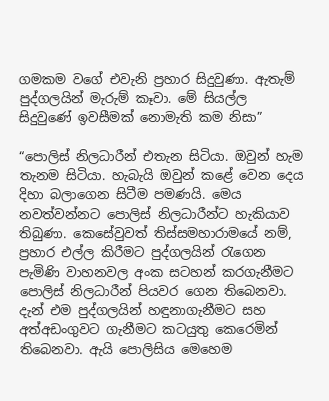ගමකම වගේ එවැනි ප්‍රහාර සිදුවුණා. ඇතැම් පුද්ගලයින් මැරුම් කෑවා. මේ සියල්ල සිදුවුණේ ඉවසීමක් නොමැති කම නිසා”

“පොලිස් නිලධාරීන් එතැන සිටියා. ඔවුන් හැම තැනම සිටියා. හැබැයි ඔවුන් කළේ වෙන දෙය දිහා බලාගෙන සිටීම පමණයි. මෙය නවත්වන්නට පොලිස් නිලධාරීන්ට හැකියාව තිබුණා. කෙසේවුවත් තිස්සමහාරාමයේ නම්, ප්‍රහාර එල්ල කිරීමට පුද්ගලයින් රැගෙන පැමිණි වාහනවල අංක සටහන් කරගැනීමට පොලිස් නිලධාරීන් පියවර ගෙන තිබෙනවා. දැන් එම පුද්ගලයින් හඳුනාගැනීමට සහ අත්අඩංගුවට ගැනීමට කටයුතු කෙරෙමින් තිබෙනවා. ඇයි පොලිසිය මෙහෙම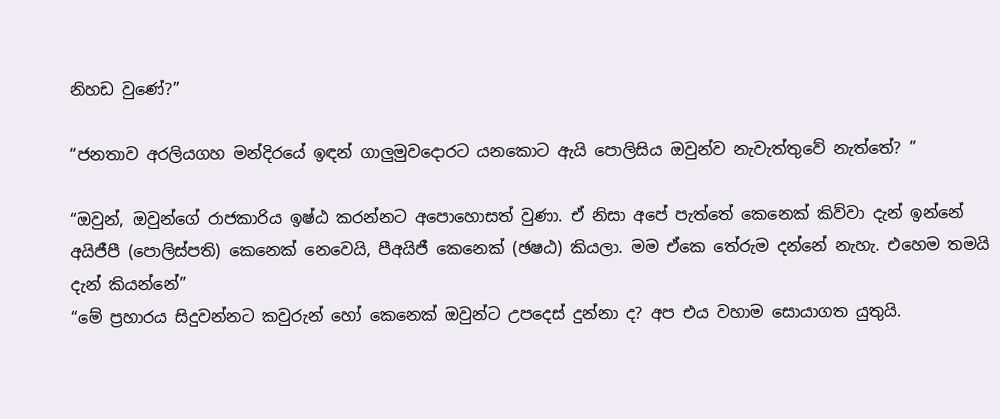නිහඩ වුණේ?”

“ජනතාව අරලියගහ මන්දිරයේ ඉඳන් ගාලුමුවදොරට යනකොට ඇයි පොලිසිය ඔවුන්ව නැවැත්තුවේ නැත්තේ? ”

“ඔවුන්, ඔවුන්ගේ රාජකාරිය ඉෂ්ඨ කරන්නට අපොහොසත් වුණා. ඒ නිසා අපේ පැත්තේ කෙනෙක් කිව්වා දැන් ඉන්නේ අයිජීපී (පොලිස්පති) කෙනෙක් නෙවෙයි, පීඅයිජී කෙනෙක් (ඡෂඨ) කියලා. මම ඒකෙ තේරුම දන්නේ නැහැ. එහෙම තමයි දැන් කියන්නේ”
“මේ ප්‍රහාරය සිදුවන්නට කවුරුන් හෝ කෙනෙක් ඔවුන්ට උපදෙස් දුන්නා ද? අප එය වහාම සොයාගත යුතුයි.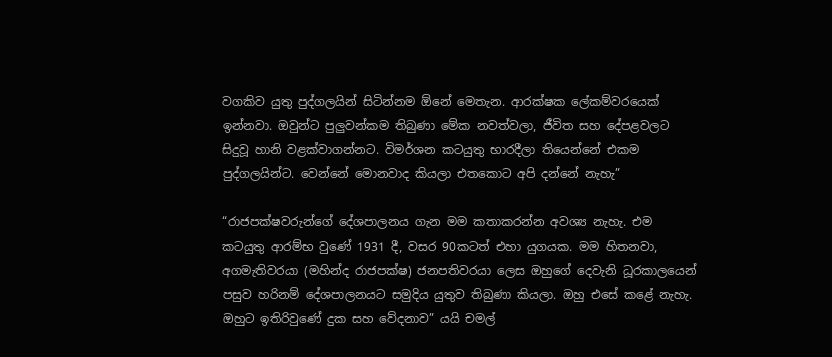වගකිව යුතු පුද්ගලයින් සිටින්නම ඕනේ මෙතැන. ආරක්ෂක ලේකම්වරයෙක් ඉන්නවා. ඔවුන්ට පුලුවන්කම තිබුණා මේක නවත්වලා, ජීවිත සහ දේපළවලට සිදුවූ හානි වළක්වාගන්නට. විමර්ශන කටයුතු භාරදීලා තියෙන්නේ එකම පුද්ගලයින්ට. වෙන්නේ මොනවාද කියලා එතකොට අපි දන්නේ නැහැ”

“රාජපක්ෂවරුන්ගේ දේශපාලනය ගැන මම කතාකරන්න අවශ්‍ය නැහැ. එම කටයුතු ආරම්භ වුණේ 1931 දී, වසර 90කටත් එහා යුගයක. මම හිතනවා, අගමැතිවරයා (මහින්ද රාජපක්ෂ) ජනපතිවරයා ලෙස ඔහුගේ දෙවැනි ධූරකාලයෙන් පසුව හරිනම් දේශපාලනයට සමුදිය යුතුව තිබුණා කියලා. ඔහු එසේ කළේ නැහැ. ඔහුට ඉතිරිවුණේ දුක සහ වේදනාව” යයි චමල්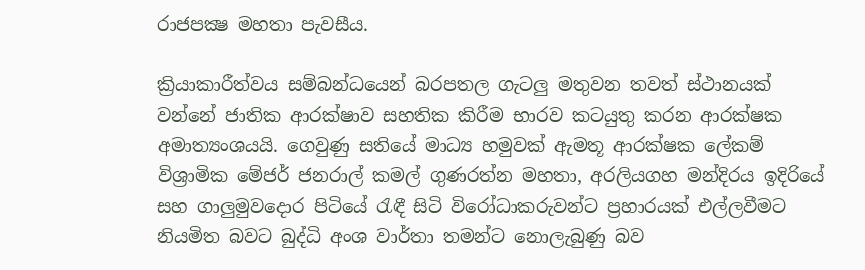රාජපක්‍ෂ මහතා පැවසීය.

ක්‍රියාකාරීත්වය සම්බන්ධයෙන් බරපතල ගැටලු මතුවන තවත් ස්ථානයක් වන්නේ ජාතික ආරක්ෂාව සහතික කිරීම භාරව කටයුතු කරන ආරක්ෂක අමාත්‍යංශයයි. ගෙවුණු සතියේ මාධ්‍ය හමුවක් ඇමතූ ආරක්ෂක ලේකම් විශ්‍රාමික මේජර් ජනරාල් කමල් ගුණරත්න මහතා, අරලියගහ මන්දිරය ඉදිරියේ සහ ගාලුමුවදොර පිටියේ රැඳී සිටි විරෝධාකරුවන්ට ප්‍රහාරයක් එල්ලවීමට නියමිත බවට බුද්ධි අංශ වාර්තා තමන්ට නොලැබුණු බව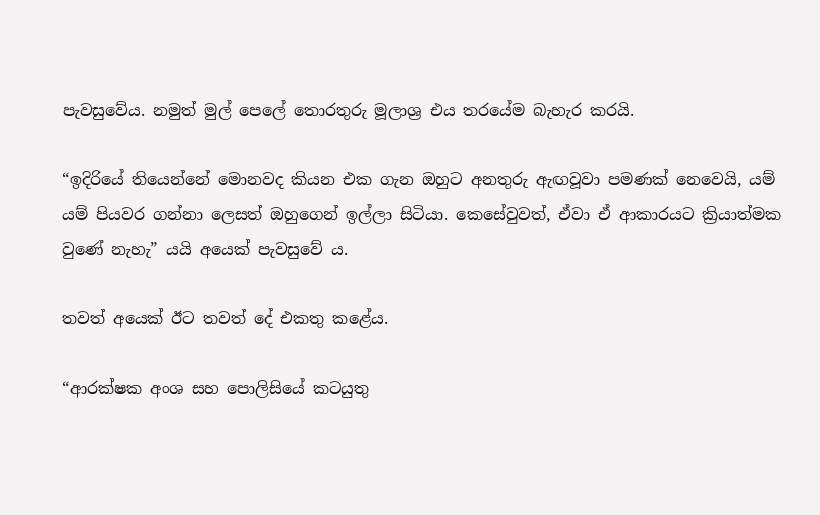පැවසුවේය. නමුත් මුල් පෙලේ තොරතුරු මූලාශ්‍ර එය තරයේම බැහැර කරයි.

“ඉදිරියේ තියෙන්නේ මොනවද කියන එක ගැන ඔහුට අනතුරු ඇඟවූවා පමණක් නෙවෙයි, යම් යම් පියවර ගන්නා ලෙසත් ඔහුගෙන් ඉල්ලා සිටියා. කෙසේවුවත්, ඒවා ඒ ආකාරයට ක්‍රියාත්මක වුණේ නැහැ” යයි අයෙක් පැවසුවේ ය.

තවත් අයෙක් ඊට තවත් දේ එකතු කළේය.

“ආරක්ෂක අංශ සහ පොලිසියේ කටයුතු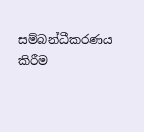සම්බන්ධීකරණය කිරීම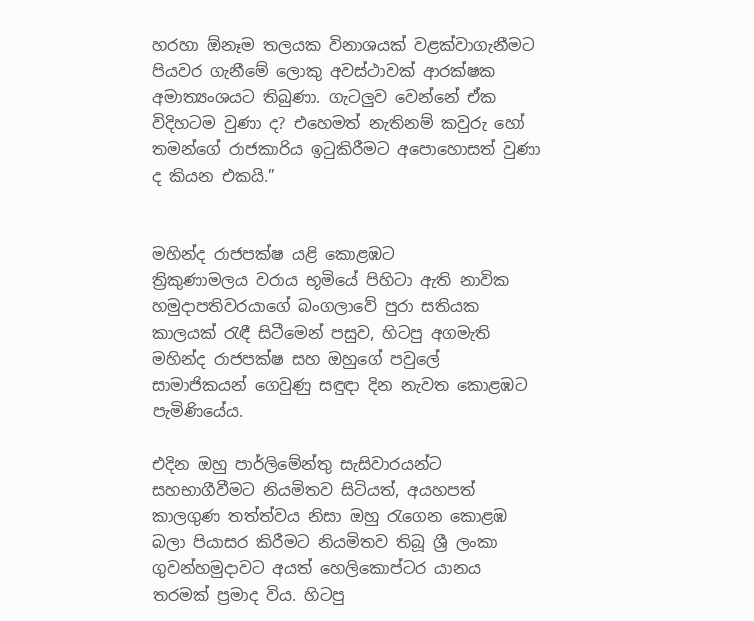හරහා ඕනෑම තලයක විනාශයක් වළක්වාගැනීමට පියවර ගැනීමේ ලොකු අවස්ථාවක් ආරක්ෂක අමාත්‍යංශයට තිබුණා. ගැටලුව වෙන්නේ ඒක විදිහටම වුණා ද? එහෙමත් නැතිනම් කවුරු හෝ තමන්ගේ රාජකාරිය ඉටුකිරීමට අපොහොසත් වුණා ද කියන එකයි.”


මහින්ද රාජපක්ෂ යළි කොළඹට
ත්‍රිකුණාමලය වරාය භූමියේ පිහිටා ඇති නාවික හමුදාපතිවරයාගේ බංගලාවේ පුරා සතියක කාලයක් රැඳී සිටීමෙන් පසුව, හිටපු අගමැති මහින්ද රාජපක්ෂ සහ ඔහුගේ පවුලේ සාමාජිකයන් ගෙවුණු සඳුඳා දින නැවත කොළඹට පැමිණියේය.

එදින ඔහු පාර්ලිමේන්තු සැසිවාරයන්ට සහභාගීවීමට නියමිතව සිටියත්, අයහපත් කාලගුණ තත්ත්වය නිසා ඔහු රැගෙන කොළඹ බලා පියාසර කිරීමට නියමිතව තිබූ ශ්‍රී ලංකා ගුවන්හමුදාවට අයත් හෙලිකොප්ටර යානය තරමක් ප්‍රමාද විය. හිටපු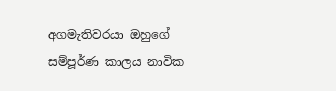අගමැතිවරයා ඔහුගේ සම්පූර්ණ කාලය නාවික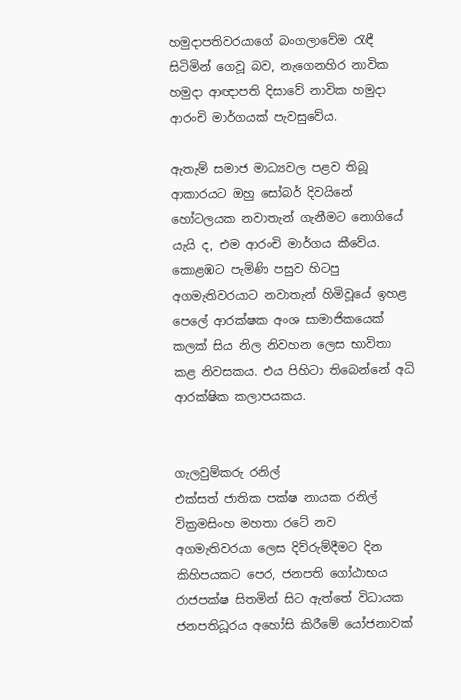හමුදාපතිවරයාගේ බංගලාවේම රැඳී සිටිමින් ගෙවූ බව, නැගෙනහිර නාවික හමුදා ආඥාපති දිසාවේ නාවික හමුදා ආරංචි මාර්ගයක් පැවසුවේය.

ඇතැම් සමාජ මාධ්‍යවල පළව තිබූ ආකාරයට ඔහු සෝබර් දිවයිනේ හෝටලයක නවාතැන් ගැනීමට නොගියේ යැයි ද, එම ආරංචි මාර්ගය කීවේය. කොළඹට පැමිණි පසුව හිටපු අගමැතිවරයාට නවාතැන් හිමිවූයේ ඉහළ පෙලේ ආරක්ෂක අංශ සාමාජිකයෙක් කලක් සිය නිල නිවහන ලෙස භාවිතා කළ නිවසකය. එය පිහිටා තිබෙන්නේ අධි ආරක්ෂික කලාපයකය.


ගැලවුම්කරු රනිල්
එක්සත් ජාතික පක්ෂ නායක රනිල් වික්‍රමසිංහ මහතා රටේ නව අගමැතිවරයා ලෙස දිව්රුම්දීමට දින කිහිපයකට පෙර, ජනපති ගෝඨාභය රාජපක්ෂ සිතමින් සිට ඇත්තේ විධායක ජනපතිධූරය අහෝසි කිරීමේ යෝජනාවක්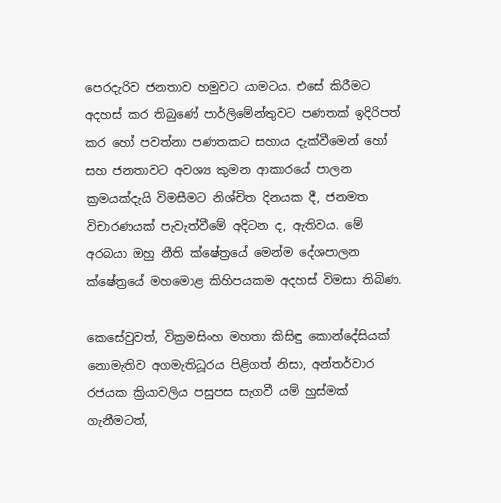පෙරදැරිව ජනතාව හමුවට යාමටය. එසේ කිරීමට අදහස් කර තිබුණේ පාර්ලිමේන්තුවට පණතක් ඉදිරිපත් කර හෝ පවත්නා පණතකට සහාය දැක්වීමෙන් හෝ සහ ජනතාවට අවශ්‍ය කුමන ආකාරයේ පාලන ක්‍රමයක්දැයි විමසීමට නිශ්චිත දිනයක දී, ජනමත විචාරණයක් පැවැත්වීමේ අදිටන ද, ඇතිවය. මේ අරබයා ඔහු නීති ක්ෂේත්‍රයේ මෙන්ම දේශපාලන ක්ෂේත්‍රයේ මහමොළ කිහිපයකම අදහස් විමසා තිබිණ.

කෙසේවුවත්, වික්‍රමසිංහ මහතා කිසිඳු කොන්දේසියක් නොමැතිව අගමැතිධූරය පිළිගත් නිසා, අන්තර්වාර රජයක ක්‍රියාවලිය පසුපස සැගවී යම් හුස්මක් ගැනීමටත්,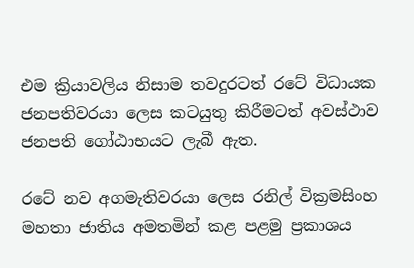එම ක්‍රියාවලිය නිසාම තවදුරටත් රටේ විධායක ජනපතිවරයා ලෙස කටයුතු කිරීමටත් අවස්ථාව ජනපති ගෝඨාභයට ලැබී ඇත.

රටේ නව අගමැතිවරයා ලෙස රනිල් වික්‍රමසිංහ මහතා ජාතිය අමතමින් කළ පළමු ප්‍රකාශය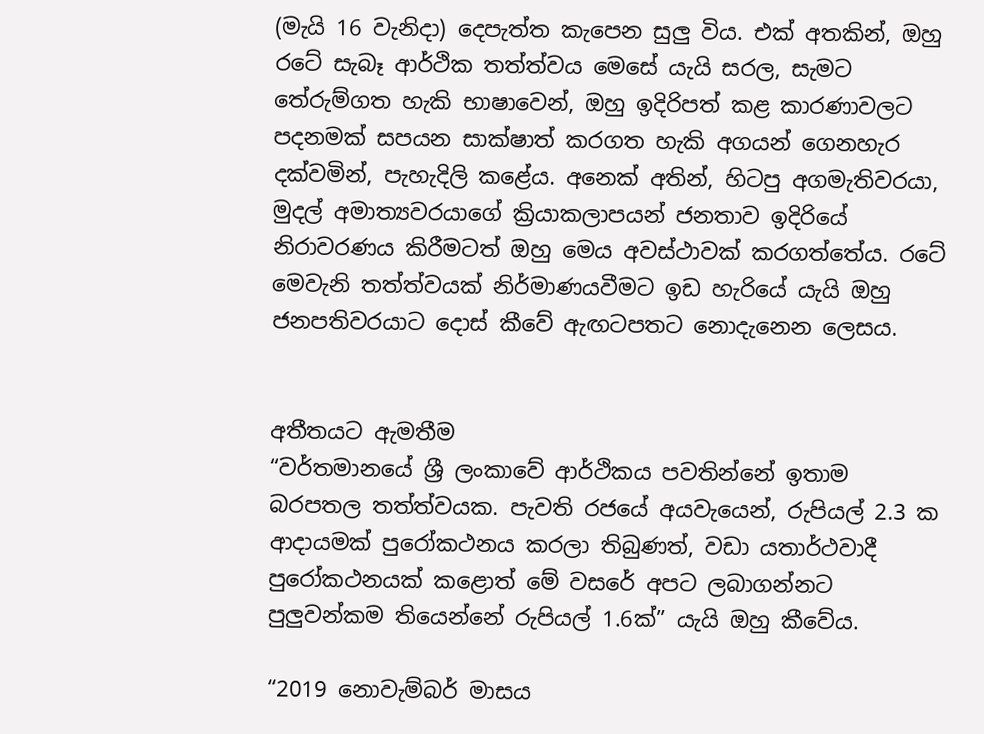(මැයි 16 වැනිදා) දෙපැත්ත කැපෙන සුලු විය. එක් අතකින්, ඔහු රටේ සැබෑ ආර්ථික තත්ත්වය මෙසේ යැයි සරල, සැමට තේරුම්ගත හැකි භාෂාවෙන්, ඔහු ඉදිරිපත් කළ කාරණාවලට පදනමක් සපයන සාක්ෂාත් කරගත හැකි අගයන් ගෙනහැර දක්වමින්, පැහැදිලි කළේය. අනෙක් අතින්, හිටපු අගමැතිවරයා, මුදල් අමාත්‍යවරයාගේ ක්‍රියාකලාපයන් ජනතාව ඉදිරියේ නිරාවරණය කිරීමටත් ඔහු මෙය අවස්ථාවක් කරගත්තේය. රටේ මෙවැනි තත්ත්වයක් නිර්මාණයවීමට ඉඩ හැරියේ යැයි ඔහු ජනපතිවරයාට දොස් කීවේ ඇඟටපතට නොදැනෙන ලෙසය.


අතීතයට ඇමතීම
“වර්තමානයේ ශ්‍රී ලංකාවේ ආර්ථිකය පවතින්නේ ඉතාම බරපතල තත්ත්වයක. පැවති රජයේ අයවැයෙන්, රුපියල් 2.3 ක ආදායමක් පුරෝකථනය කරලා තිබුණත්, වඩා යතාර්ථවාදී පුරෝකථනයක් කළොත් මේ වසරේ අපට ලබාගන්නට පුලුවන්කම තියෙන්නේ රුපියල් 1.6ක්” යැයි ඔහු කීවේය.

“2019 නොවැම්බර් මාසය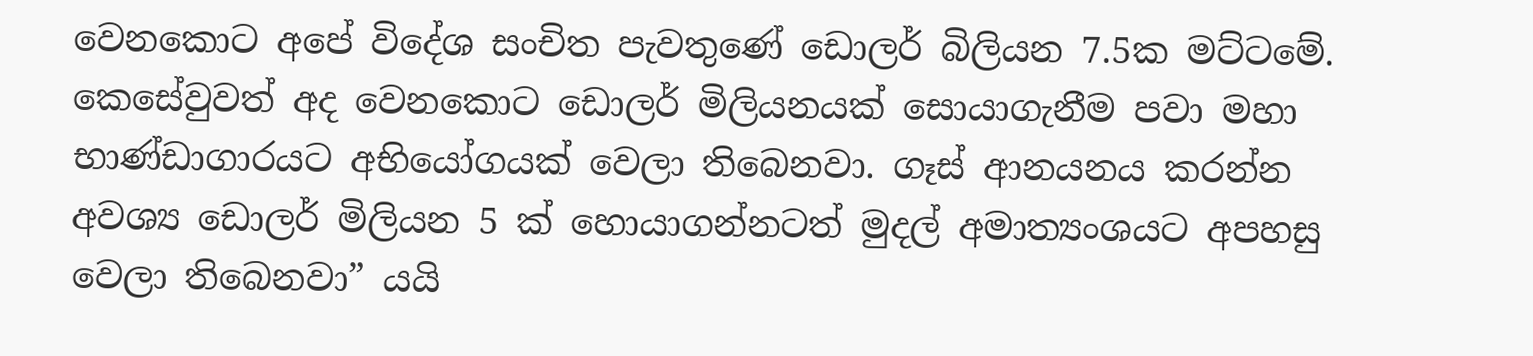වෙනකොට අපේ විදේශ සංචිත පැවතුණේ ඩොලර් බිලියන 7.5ක මට්ටමේ. කෙසේවුවත් අද වෙනකොට ඩොලර් මිලියනයක් සොයාගැනීම පවා මහා භාණ්ඩාගාරයට අභියෝගයක් වෙලා තිබෙනවා. ගෑස් ආනයනය කරන්න අවශ්‍ය ඩොලර් මිලියන 5 ක් හොයාගන්නටත් මුදල් අමාත්‍යංශයට අපහසු වෙලා තිබෙනවා” යයි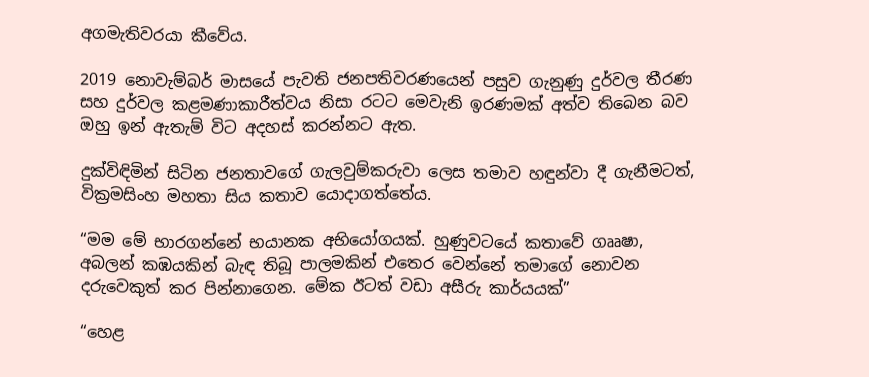අගමැතිවරයා කීවේය.

2019 නොවැම්බර් මාසයේ පැවති ජනපතිවරණයෙන් පසුව ගැනුණු දුර්වල තීරණ සහ දුර්වල කළමණාකාරීත්වය නිසා රටට මෙවැනි ඉරණමක් අත්ව තිබෙන බව ඔහු ඉන් ඇතැම් විට අදහස් කරන්නට ඇත.

දුක්විඳිමින් සිටින ජනතාවගේ ගැලවුම්කරුවා ලෙස තමාව හඳුන්වා දී ගැනීමටත්, වික්‍රමසිංහ මහතා සිය කතාව යොදාගත්තේය.

“මම මේ භාරගන්නේ භයානක අභියෝගයක්. හුණුවටයේ කතාවේ ගෲෂා, අබලන් කඹයකින් බැඳ තිබූ පාලමකින් එතෙර වෙන්නේ තමාගේ නොවන දරුවෙකුත් කර පින්නාගෙන. මේක ඊටත් වඩා අසීරු කාර්යයක්”

“හෙළ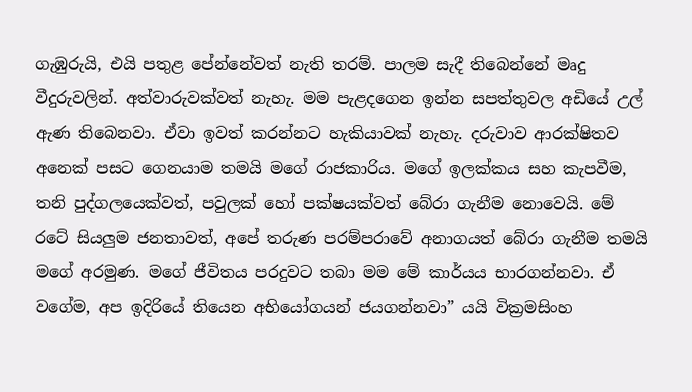ගැඹුරුයි, එයි පතුළ පේන්නේවත් නැති තරම්. පාලම සැදී තිබෙන්නේ මෘදු වීදුරුවලින්. අත්වාරුවක්වත් නැහැ. මම පැළදගෙන ඉන්න සපත්තුවල අඩියේ උල් ඇණ තිබෙනවා. ඒවා ඉවත් කරන්නට හැකියාවක් නැහැ. දරුවාව ආරක්ෂිතව අනෙක් පසට ගෙනයාම තමයි මගේ රාජකාරිය. මගේ ඉලක්කය සහ කැපවීම, තනි පුද්ගලයෙක්වත්, පවුලක් හෝ පක්ෂයක්වත් බේරා ගැනීම නොවෙයි. මේ රටේ සියලුම ජනතාවත්, අපේ තරුණ පරම්පරාවේ අනාගයත් බේරා ගැනීම තමයි මගේ අරමුණ. මගේ ජීවිතය පරදුවට තබා මම මේ කාර්යය භාරගන්නවා. ඒ වගේම, අප ඉදිරියේ තියෙන අභියෝගයන් ජයගන්නවා” යයි වික්‍රමසිංහ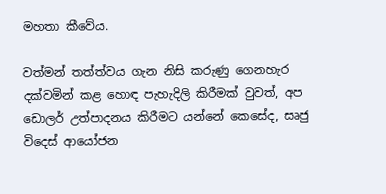මහතා කීවේය.

වත්මන් තත්ත්වය ගැන නිසි කරුණු ගෙනහැර දක්වමින් කළ හොඳ පැහැදිලි කිරීමක් වුවත්, අප ඩොලර් උත්පාදනය කිරීමට යන්නේ කෙසේද, සෘජු විදෙස් ආයෝජන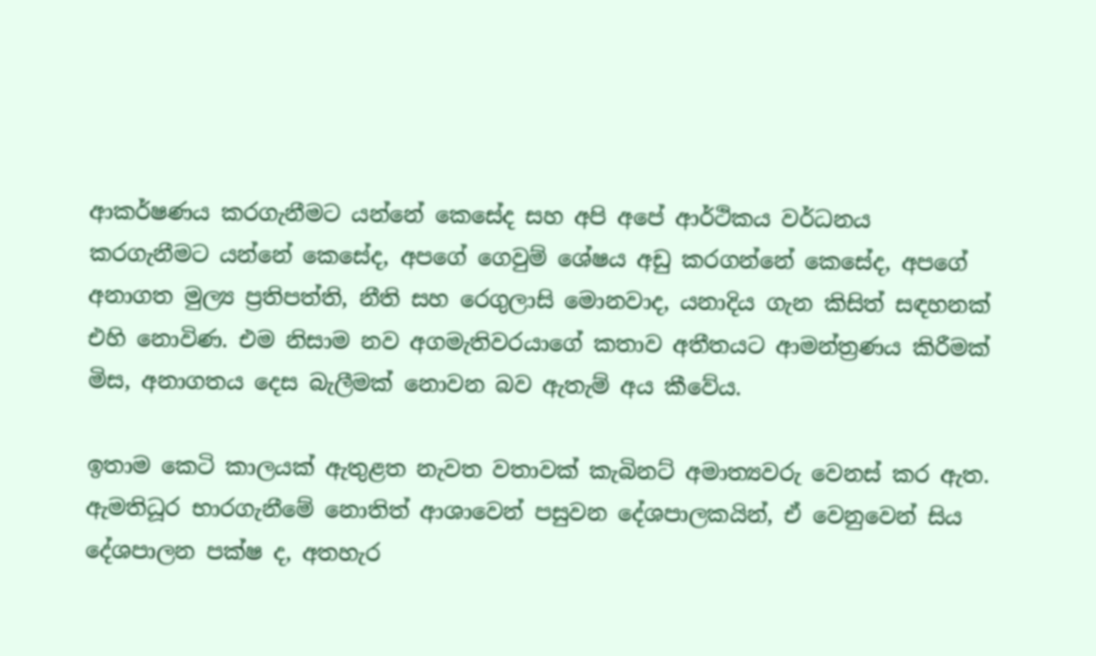ආකර්ෂණය කරගැනීමට යන්නේ කෙසේද සහ අපි අපේ ආර්ථිකය වර්ධනය කරගැනීමට යන්නේ කෙසේද, අපගේ ගෙවුම් ශේෂය අඩු කරගන්නේ කෙසේද, අපගේ අනාගත මුල්‍ය ප්‍රතිපත්ති, නීති සහ රෙගුලාසි මොනවාද, යනාදිය ගැන කිසිත් සඳහනක් එහි නොවිණ. එම නිසාම නව අගමැතිවරයාගේ කතාව අතීතයට ආමන්ත්‍රණය කිරීමක් මිස, අනාගතය දෙස බැලීමක් නොවන බව ඇතැම් අය කීවේය.

ඉතාම කෙටි කාලයක් ඇතුළත නැවත වතාවක් කැබිනට් අමාත්‍යවරු වෙනස් කර ඇත. ඇමතිධූර භාරගැනීමේ නොතිත් ආශාවෙන් පසුවන දේශපාලකයින්, ඒ වෙනුවෙන් සිය දේශපාලන පක්ෂ ද, අතහැර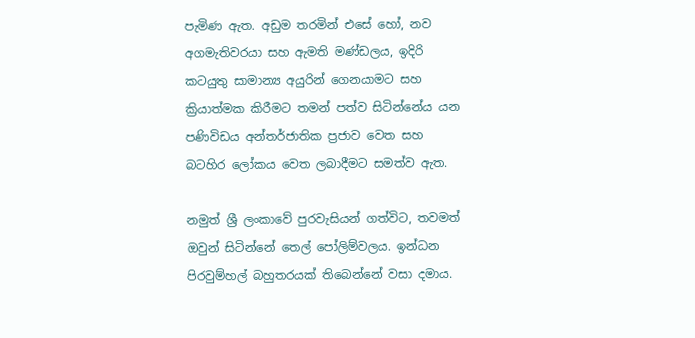පැමිණ ඇත. අඩුම තරමින් එසේ හෝ, නව අගමැතිවරයා සහ ඇමති මණ්ඩලය, ඉදිරි කටයුතු සාමාන්‍ය අයුරින් ගෙනයාමට සහ ක්‍රියාත්මක කිරීමට තමන් පත්ව සිටින්නේය යන පණිවිඩය අන්තර්ජාතික ප්‍රජාව වෙත සහ බටහිර ලෝකය වෙත ලබාදීමට සමත්ව ඇත.

නමුත් ශ්‍රී ලංකාවේ පුරවැසියන් ගත්විට, තවමත් ඔවුන් සිටින්නේ තෙල් පෝලිම්වලය. ඉන්ධන පිරවුම්හල් බහුතරයක් තිබෙන්නේ වසා දමාය.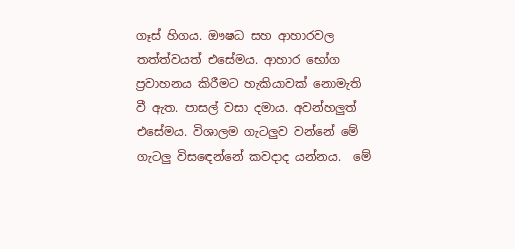ගෑස් හිගය. ඖෂධ සහ ආහාරවල තත්ත්වයත් එසේමය. ආහාර භෝග ප්‍රවාහනය කිරීමට හැකියාවක් නොමැති වී ඇත. පාසල් වසා දමාය. අවන්හලුත් එසේමය. විශාලම ගැටලුව වන්නේ මේ ගැටලු විසඳෙන්නේ කවදාද යන්නය.  මේ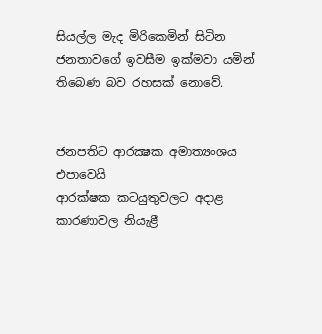සියල්ල මැද මිරිකෙමින් සිටින ජනතාවගේ ඉවසීම ඉක්මවා යමින් තිබෙණ බව රහසක් නොවේ.


ජනපතිට ආරක්‍ෂක අමාත්‍යංශය එපාවෙයි
ආරක්ෂක කටයුතුවලට අදාළ කාරණාවල නියැළී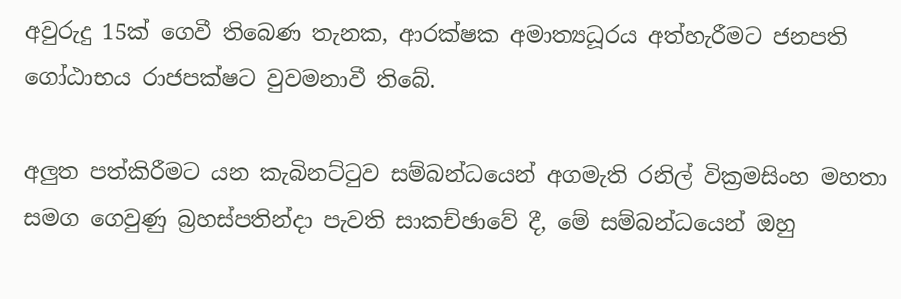අවුරුදු 15ක් ගෙවී තිබෙණ තැනක, ආරක්ෂක අමාත්‍යධූරය අත්හැරීමට ජනපති ගෝඨාභය රාජපක්ෂට වුවමනාවී තිබේ.

අලුත පත්කිරීමට යන කැබිනට්ටුව සම්බන්ධයෙන් අගමැති රනිල් වික්‍රමසිංහ මහතා සමග ගෙවුණු බ්‍රහස්පතින්දා පැවති සාකච්ඡාවේ දී, මේ සම්බන්ධයෙන් ඔහු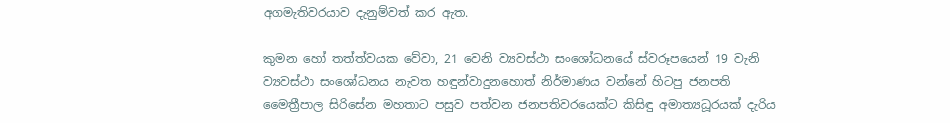අගමැතිවරයාව දැනුම්වත් කර ඇත.

කුමන හෝ තත්ත්වයක වේවා, 21 වෙනි ව්‍යවස්ථා සංශෝධනයේ ස්වරූපයෙන් 19 වැනි ව්‍යවස්ථා සංශෝධනය නැවත හඳුන්වාදුනහොත් නිර්මාණය වන්නේ හිටපු ජනපති මෛත්‍රීපාල සිරිසේන මහතාට පසුව පත්වන ජනපතිවරයෙක්ට කිසිඳු අමාත්‍යධූරයක් දැරිය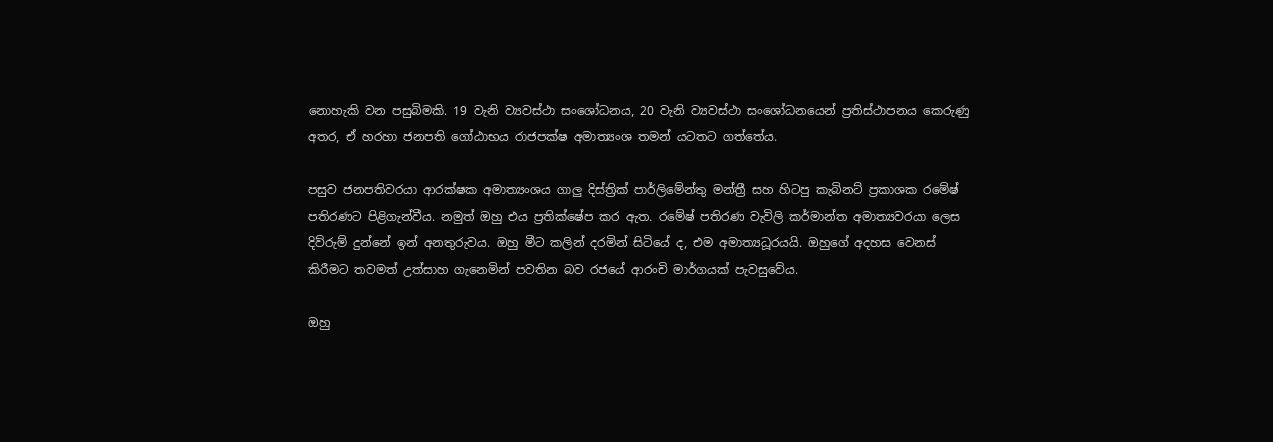නොහැකි වන පසුබිමකි. 19 වැනි ව්‍යවස්ථා සංශෝධනය, 20 වැනි ව්‍යවස්ථා සංශෝධනයෙන් ප්‍රතිස්ථාපනය කෙරුණු අතර, ඒ හරහා ජනපති ගෝඨාභය රාජපක්ෂ අමාත්‍යංශ තමන් යටතට ගත්තේය.

පසුව ජනපතිවරයා ආරක්ෂක අමාත්‍යංශය ගාලු දිස්ත්‍රික් පාර්ලිමේන්තු මන්ත්‍රී සහ හිටපු කැබිනට් ප්‍රකාශක රමේෂ් පතිරණට පිළිගැන්වීය. නමුත් ඔහු එය ප්‍රතික්ෂේප කර ඇත. රමේෂ් පතිරණ වැවිලි කර්මාන්ත අමාත්‍යවරයා ලෙස දිව්රුම් දුන්නේ ඉන් අනතුරුවය. ඔහු මීට කලින් දරමින් සිටියේ ද, එම අමාත්‍යධූරයයි. ඔහුගේ අදහස වෙනස් කිරීමට තවමත් උත්සාහ ගැනෙමින් පවතින බව රජයේ ආරංචි මාර්ගයක් පැවසුවේය.

ඔහු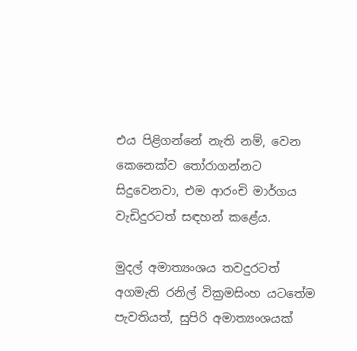එය පිළිගන්නේ නැති නම්, වෙන කෙනෙක්ව තෝරාගන්නට සිදුවෙනවා, එම ආරංචි මාර්ගය වැඩිදුරටත් සඳහන් කළේය.

මුදල් අමාත්‍යංශය තවදුරටත් අගමැති රනිල් වික්‍රමසිංහ යටතේම පැවතියත්, සුපිරි අමාත්‍යංශයක්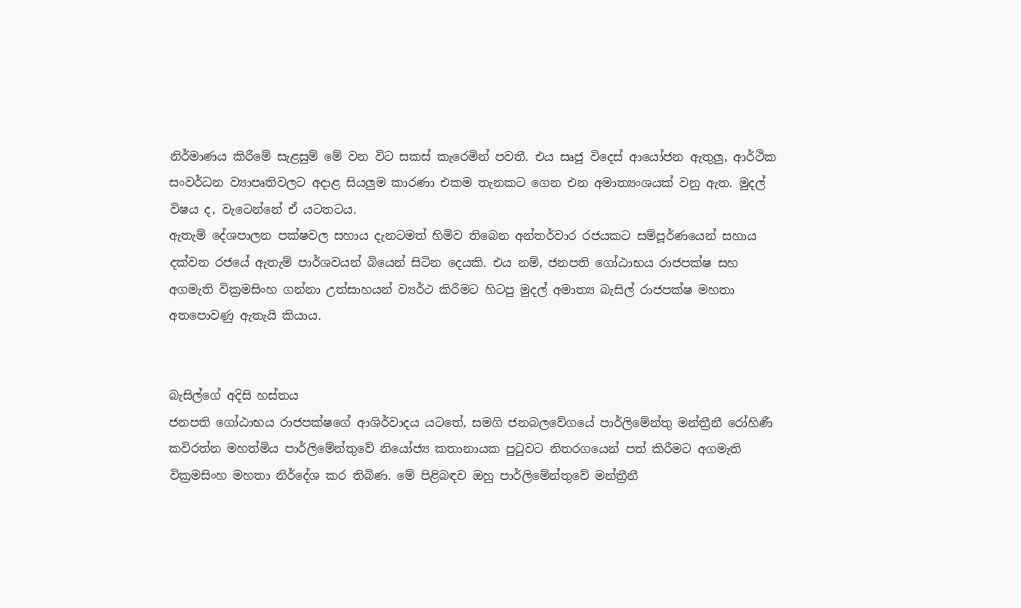නිර්මාණය කිරීමේ සැළසුම් මේ වන විට සකස් කැරෙමින් පවතී. එය සෘජු විදෙස් ආයෝජන ඇතුලු, ආර්ථික සංවර්ධන ව්‍යාපෘතිවලට අදාළ සියලුම කාරණා එකම තැනකට ගෙන එන අමාත්‍යංශයක් වනු ඇත. මුදල් විෂය ද, වැටෙන්නේ ඒ යටතටය.
ඇතැම් දේශපාලන පක්ෂවල සහාය දැනටමත් හිමිව තිබෙන අන්තර්වාර රජයකට සම්පූර්ණයෙන් සහාය දක්වන රජයේ ඇතැම් පාර්ශවයන් බියෙන් සිටින දෙයකි. එය නම්, ජනපති ගෝඨාභය රාජපක්ෂ සහ අගමැති වික්‍රමසිංහ ගන්නා උත්සාහයන් ව්‍යර්ථ කිරීමට හිටපු මුදල් අමාත්‍ය බැසිල් රාජපක්ෂ මහතා අතපොවණු ඇතැයි කියාය.


බැසිල්ගේ අදිසි හස්තය
ජනපති ගෝඨාභය රාජපක්ෂගේ ආශිර්වාදය යටතේ, සමගි ජනබලවේගයේ පාර්ලිමේන්තු මන්ත්‍රීනී රෝහිණී කවිරත්න මහත්මිය පාර්ලිමේන්තුවේ නියෝජ්‍ය කතානායක පුටුවට නිතරගයෙන් පත් කිරීමට අගමැති වික්‍රමසිංහ මහතා නිර්දේශ කර තිබිණ. මේ පිළිබඳව ඔහු පාර්ලිමේන්තුවේ මන්ත්‍රීනී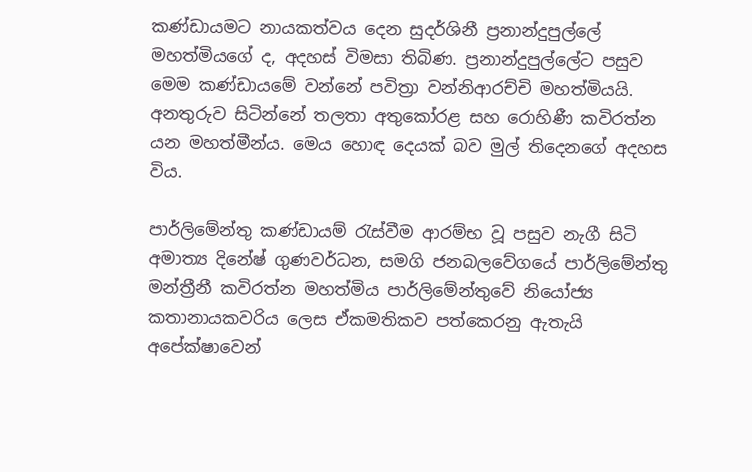කණ්ඩායමට නායකත්වය දෙන සුදර්ශිනී ප්‍රනාන්දුපුල්ලේ මහත්මියගේ ද, අදහස් විමසා තිබිණ. ප්‍රනාන්දුපුල්ලේට පසුව මෙම කණ්ඩායමේ වන්නේ පවිත්‍රා වන්නිආරච්චි මහත්මියයි. අනතුරුව සිටින්නේ තලතා අතුකෝරළ සහ රොහිණී කවිරත්න යන මහත්මීන්ය. මෙය හොඳ දෙයක් බව මුල් තිදෙනගේ අදහස විය.

පාර්ලිමේන්තු කණ්ඩායම් රැස්වීම ආරම්භ වූ පසුව නැගී සිටි අමාත්‍ය දිනේෂ් ගුණවර්ධන, සමගි ජනබලවේගයේ පාර්ලිමේන්තු මන්ත්‍රීනී කවිරත්න මහත්මිය පාර්ලිමේන්තුවේ නියෝජ්‍ය කතානායකවරිය ලෙස ඒකමතිකව පත්කෙරනු ඇතැයි අපේක්ෂාවෙන්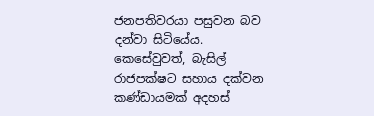ජනපතිවරයා පසුවන බව දන්වා සිටියේය. කෙසේවුවත්, බැසිල් රාජපක්ෂට සහාය දක්වන කණ්ඩායමක් අදහස්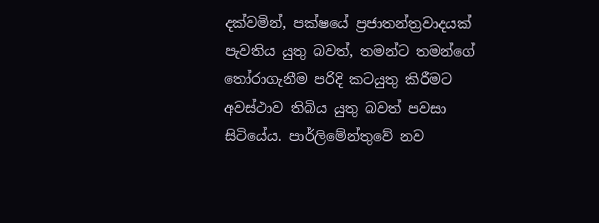දක්වමින්, පක්ෂයේ ප්‍රජාතන්ත්‍රවාදයක් පැවතිය යුතු බවත්, තමන්ට තමන්ගේ තෝරාගැනීම පරිදි කටයුතු කිරීමට අවස්ථාව තිබිය යුතු බවත් පවසා සිටියේය. පාර්ලිමේන්තුවේ නව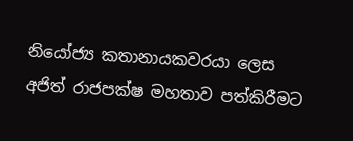නියෝජ්‍ය කතානායකවරයා ලෙස අජිත් රාජපක්ෂ මහතාව පත්කිරීමට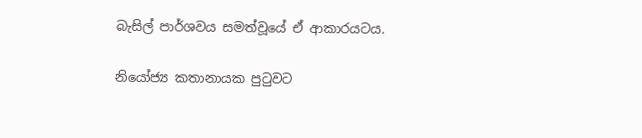බැසිල් පාර්ශවය සමත්වූයේ ඒ ආකාරයටය.

නියෝජ්‍ය කතානායක පුටුවට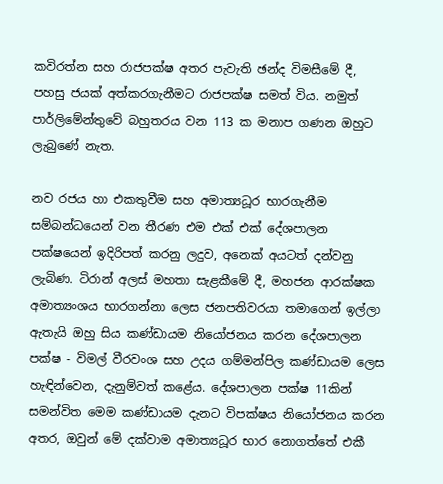කවිරත්න සහ රාජපක්ෂ අතර පැවැති ඡන්ද විමසීමේ දී, පහසු ජයක් අත්කරගැනීමට රාජපක්ෂ සමත් විය. නමුත් පාර්ලිමේන්තුවේ බහුතරය වන 113 ක මනාප ගණන ඔහුට ලැබුණේ නැත.

නව රජය හා එකතුවීම සහ අමාත්‍යධූර භාරගැනීම සම්බන්ධයෙන් වන තීරණ එම එක් එක් දේශපාලන පක්ෂයෙන් ඉදිරිපත් කරනු ලදුව, අනෙක් අයටත් දන්වනු ලැබිණ. ටිරාන් අලස් මහතා සැළකීමේ දී, මහජන ආරක්ෂක අමාත්‍යංශය භාරගන්නා ලෙස ජනපතිවරයා තමාගෙන් ඉල්ලා ඇතැයි ඔහු සිය කණ්ඩායම නියෝජනය කරන දේශපාලන පක්ෂ - විමල් වීරවංශ සහ උදය ගම්මන්පිල කණ්ඩායම ලෙස හැඳින්වෙන, දැනුම්වත් කළේය. දේශපාලන පක්ෂ 11කින් සමන්විත මෙම කණ්ඩායම දැනට විපක්ෂය නියෝජනය කරන අතර, ඔවුන් මේ දක්වාම අමාත්‍යධූර භාර නොගත්තේ එකී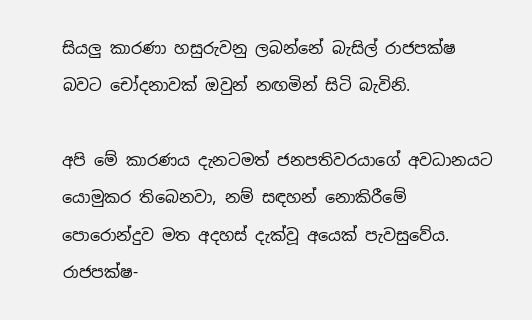සියලු කාරණා හසුරුවනු ලබන්නේ බැසිල් රාජපක්ෂ බවට චෝදනාවක් ඔවුන් නඟමින් සිටි බැවිනි.

අපි මේ කාරණය දැනටමත් ජනපතිවරයාගේ අවධානයට යොමුකර තිබෙනවා, නම් සඳහන් නොකිරීමේ පොරොන්දුව මත අදහස් දැක්වූ අයෙක් පැවසුවේය. රාජපක්ෂ-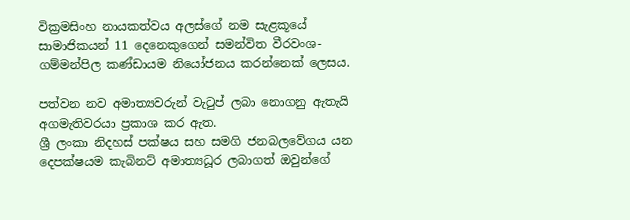වික්‍රමසිංහ නායකත්වය අලස්ගේ නම සැළකූයේ සාමාජිකයන් 11 දෙනෙකුගෙන් සමන්විත වීරවංශ-ගම්මන්පිල කණ්ඩායම නියෝජනය කරන්නෙක් ලෙසය.

පත්වන නව අමාත්‍යවරුන් වැටුප් ලබා නොගනු ඇතැයි අගමැතිවරයා ප්‍රකාශ කර ඇත.
ශ්‍රී ලංකා නිදහස් පක්ෂය සහ සමගි ජනබලවේගය යන දෙපක්ෂයම කැබිනට් අමාත්‍යධූර ලබාගත් ඔවුන්ගේ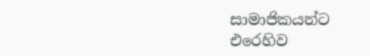සාමාජිකයන්ට එරෙහිව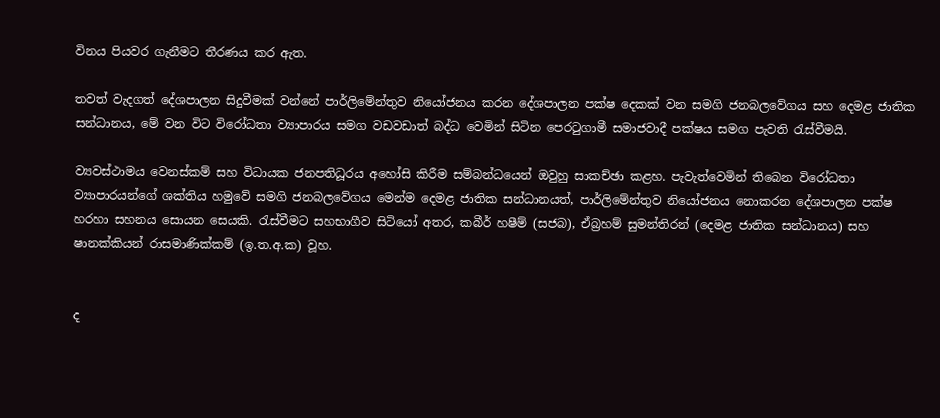විනය පියවර ගැනීමට තීරණය කර ඇත.

තවත් වැදගත් දේශපාලන සිදුවීමක් වන්නේ පාර්ලිමේන්තුව නියෝජනය කරන දේශපාලන පක්ෂ දෙකක් වන සමගි ජනබලවේගය සහ දෙමළ ජාතික සන්ධානය, මේ වන විට විරෝධතා ව්‍යාපාරය සමග වඩවඩාත් බද්ධ වෙමින් සිටින පෙරටුගාමී සමාජවාදී පක්ෂය සමග පැවති රැස්වීමයි.

ව්‍යවස්ථාමය වෙනස්කම් සහ විධායක ජනපතිධූරය අහෝසි කිරීම සම්බන්ධයෙන් ඔවුහු සාකච්ඡා කළහ. පැවැත්වෙමින් තිබෙන විරෝධතා ව්‍යාපාරයන්ගේ ශක්තිය හමුවේ සමගි ජනබලවේගය මෙන්ම දෙමළ ජාතික සන්ධානයත්, පාර්ලිමේන්තුව නියෝජනය නොකරන දේශපාලන පක්ෂ හරහා සහනය සොයන සෙයකි. රැස්වීමට සහභාගීව සිටියෝ අතර, කබීර් හෂීම් (සජබ), ඒබ්‍රහම් සුමන්තිරන් (දෙමළ ජාතික සන්ධානය) සහ ෂානක්කියන් රාසමාණික්කම් (ඉ.ත.අ.ක) වූහ.


ද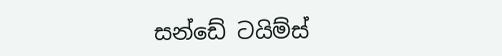සන්ඩේ ටයිම්ස්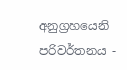අනුග්‍රහයෙනි
පරිවර්තනය -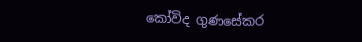කෝවිද ගුණසේකර